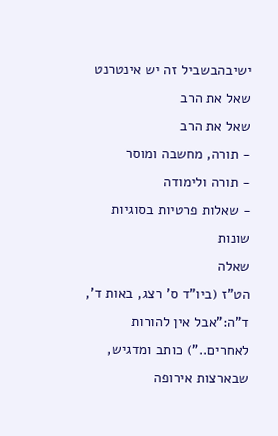ישיבהבשביל זה יש אינטרנט שאל את הרב
שאל את הרב
- תורה, מחשבה ומוסר
- תורה ולימודה
- שאלות פרטיות בסוגיות שונות
שאלה
הט"ז (ביו"ד ס’ רצג, באות ד’, ד"ה:"אבל אין להורות לאחרים..") כותב ומדגיש, שבארצות אירופה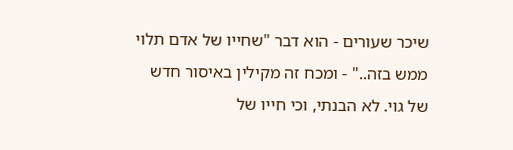שיכר שעורים - הוא דבר "שחייו של אדם תלוי ממש בזה.." - ומכח זה מקילין באיסור חדש של גוי. לא הבנתי, וכי חייו של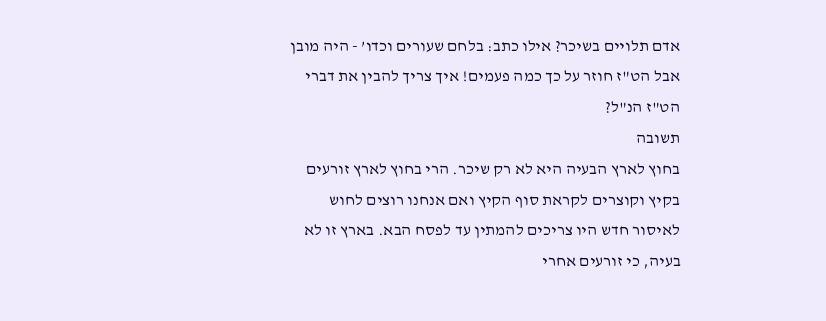אדם תלויים בשיכר? אילו כתב: בלחם שעורים וכדו’ - היה מובן אבל הט"ז חוזר על כך כמה פעמים! איך צריך להבין את דברי הט"ז הנ"ל?
תשובה
בחוץ לארץ הבעיה היא לא רק שיכר. הרי בחוץ לארץ זורעים בקיץ וקוצרים לקראת סוף הקיץ ואם אנחנו רוצים לחוש לאיסור חדש היו צריכים להמתין עד לפסח הבא. בארץ זו לא בעיה, כי זורעים אחרי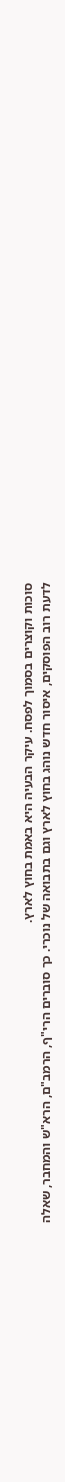סוכות וקוצרים בסמוך לפסח. עיקר הבעיה היא באמת בחוץ לארץ.
לדעת רוב הפוסקים, איסור חדש נוהג בחוץ לארץ וגם בתבואה של נוכרי. כך סוברים הרי"ף, הרמב"ם, הרא"ש והמחבר, שאלה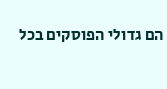הם גדולי הפוסקים בכל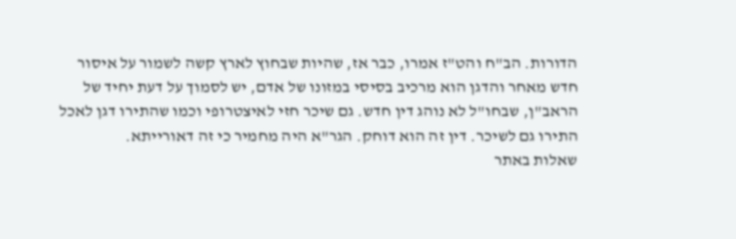הדורות. הב"ח והט"ז אמרו, כבר אז, שהיות שבחוץ לארץ קשה לשמור על איסור חדש מאחר והדגן הוא מרכיב בסיסי במזונו של אדם, יש לסמוך על דעת יחיד של הראב"ן, שבחו"ל לא נוהג דין חדש. גם שיכר חזי לאיצטרופי וכמו שהתירו דגן לאכל התירו גם לשיכר. דין זה הוא דוחק. הגר"א היה מחמיר כי זה דאורייתא.
שאלות באתר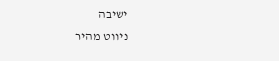ישיבה
ניווט מהיר